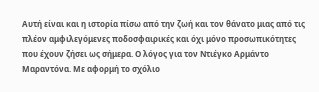Αυτή είναι και η ιστορία πίσω από την ζωή και τον θάνατο μιας από τις πλέον αμφιλεγόμενες ποδοσφαιρικές και όχι μόνο προσωπικότητες που έχουν ζήσει ως σήμερα. Ο λόγος για τον Ντιέγκο Αρμάντο Μαραντόνα. Με αφορμή το σχόλιο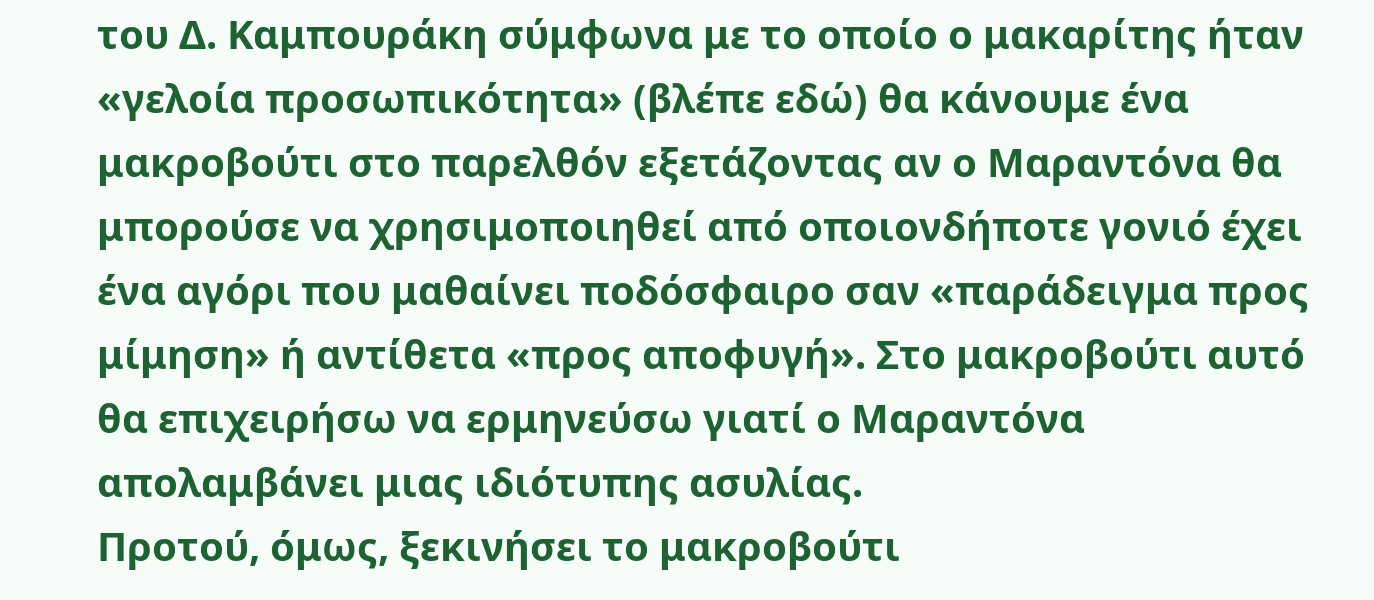του Δ. Καμπουράκη σύμφωνα με το οποίο ο μακαρίτης ήταν «γελοία προσωπικότητα» (βλέπε εδώ) θα κάνουμε ένα μακροβούτι στο παρελθόν εξετάζοντας αν ο Μαραντόνα θα μπορούσε να χρησιμοποιηθεί από οποιονδήποτε γονιό έχει ένα αγόρι που μαθαίνει ποδόσφαιρο σαν «παράδειγμα προς μίμηση» ή αντίθετα «προς αποφυγή». Στο μακροβούτι αυτό θα επιχειρήσω να ερμηνεύσω γιατί ο Μαραντόνα απολαμβάνει μιας ιδιότυπης ασυλίας.
Προτού, όμως, ξεκινήσει το μακροβούτι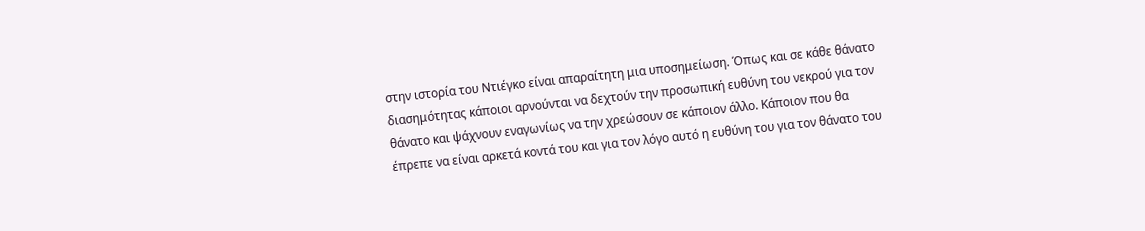στην ιστορία του Ντιέγκο είναι απαραίτητη μια υποσημείωση. Όπως και σε κάθε θάνατο διασημότητας κάποιοι αρνούνται να δεχτούν την προσωπική ευθύνη του νεκρού για τον θάνατο και ψάχνουν εναγωνίως να την χρεώσουν σε κάποιον άλλο. Κάποιον που θα έπρεπε να είναι αρκετά κοντά του και για τον λόγο αυτό η ευθύνη του για τον θάνατο του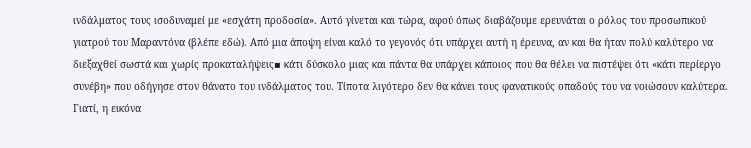ινδάλματος τους ισοδυναμεί με «εσχάτη προδοσία». Αυτό γίνεται και τώρα, αφού όπως διαβάζουμε ερευνάται ο ρόλος του προσωπικού γιατρού του Μαραντόνα (βλέπε εδώ). Από μια άποψη είναι καλό το γεγονός ότι υπάρχει αυτή η έρευνα, αν και θα ήταν πολύ καλύτερο να διεξαχθεί σωστά και χωρίς προκαταλήψεις▪ κάτι δύσκολο μιας και πάντα θα υπάρχει κάποιος που θα θέλει να πιστέψει ότι «κάτι περίεργο συνέβη» που οδήγησε στον θάνατο του ινδάλματος του. Τίποτα λιγότερο δεν θα κάνει τους φανατικούς οπαδούς του να νοιώσουν καλύτερα. Γιατί, η εικόνα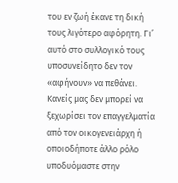του εν ζωή έκανε τη δική τους λιγότερο αφόρητη. Γι’ αυτό στο συλλογικό τους υποσυνείδητο δεν τον «αφήνουν» να πεθάνει.
Κανείς μας δεν μπορεί να ξεχωρίσει τον επαγγελματία από τον οικογενειάρχη ή οποιοδήποτε άλλο ρόλο υποδυόμαστε στην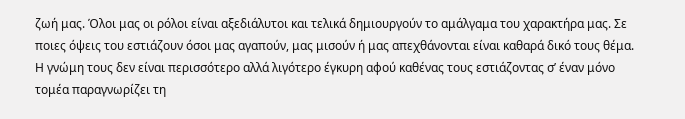ζωή μας. Όλοι μας οι ρόλοι είναι αξεδιάλυτοι και τελικά δημιουργούν το αμάλγαμα του χαρακτήρα μας. Σε ποιες όψεις του εστιάζουν όσοι μας αγαπούν, μας μισούν ή μας απεχθάνονται είναι καθαρά δικό τους θέμα. Η γνώμη τους δεν είναι περισσότερο αλλά λιγότερο έγκυρη αφού καθένας τους εστιάζοντας σ’ έναν μόνο τομέα παραγνωρίζει τη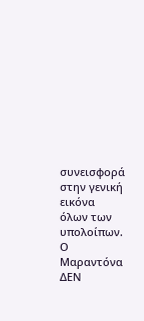συνεισφορά στην γενική εικόνα όλων των υπολοίπων.
Ο Μαραντόνα ΔΕΝ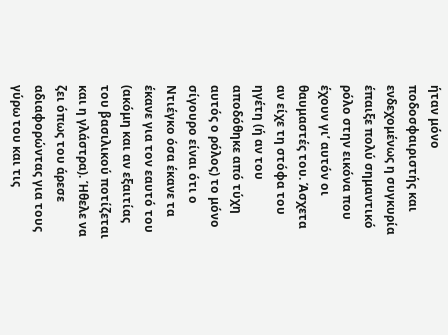ήταν μόνο ποδοσφαιριστής και ενδεχομένως η συγκυρία έπαιξε πολύ σημαντικό ρόλο στην εικόνα που έχουν γι’ αυτόν οι θαυμαστές του. Άσχετα αν είχε τη στόφα του ηγέτη (ή αν του αποδόθηκε από τύχη αυτός ο ρόλος) το μόνο σίγουρο είναι ότι ο Ντιέγκο όσα έκανε τα έκανε για τον εαυτό του (ακόμη και αν εξαιτίας του βασιλικού ποτίζεται και η γλάστρα). Ήθελε να ζει όπως του άρεσε αδιαφορώντας για τους γύρω του και τις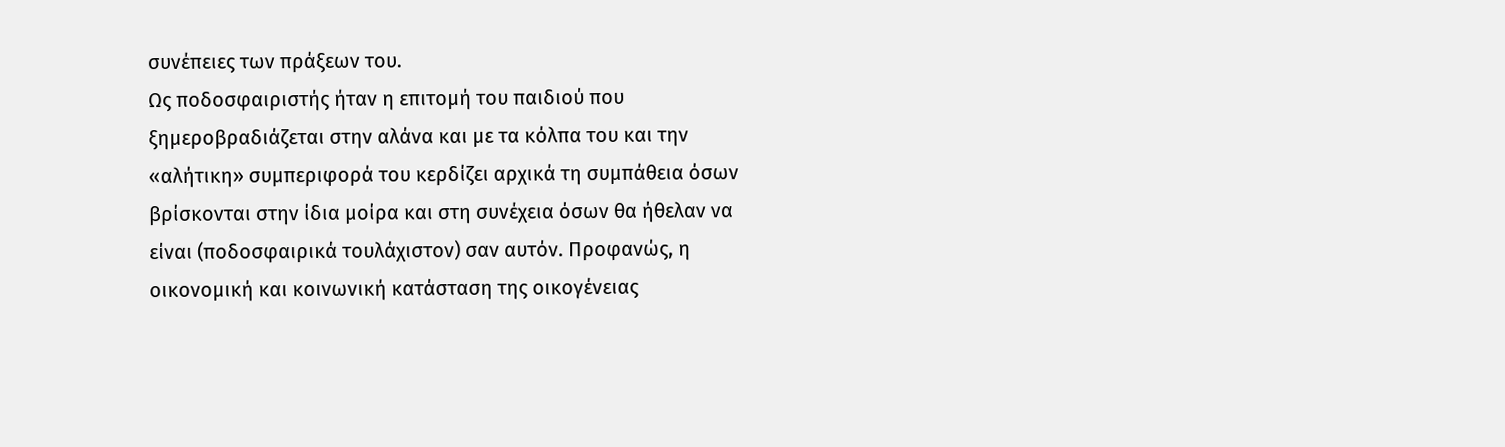συνέπειες των πράξεων του.
Ως ποδοσφαιριστής ήταν η επιτομή του παιδιού που ξημεροβραδιάζεται στην αλάνα και με τα κόλπα του και την «αλήτικη» συμπεριφορά του κερδίζει αρχικά τη συμπάθεια όσων βρίσκονται στην ίδια μοίρα και στη συνέχεια όσων θα ήθελαν να είναι (ποδοσφαιρικά τουλάχιστον) σαν αυτόν. Προφανώς, η οικονομική και κοινωνική κατάσταση της οικογένειας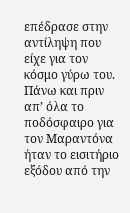επέδρασε στην αντίληψη που είχε για τον κόσμο γύρω του. Πάνω και πριν απ’ όλα το ποδόσφαιρο για τον Μαραντόνα ήταν το εισιτήριο εξόδου από την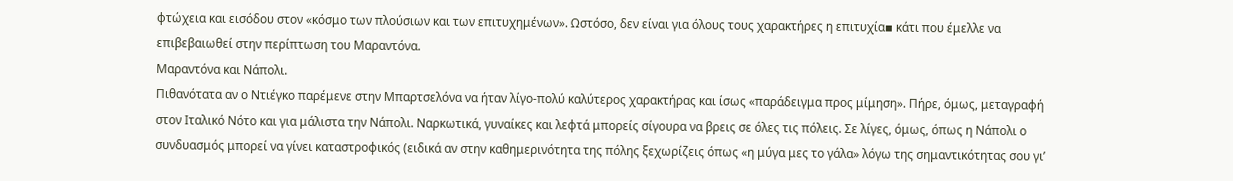φτώχεια και εισόδου στον «κόσμο των πλούσιων και των επιτυχημένων». Ωστόσο, δεν είναι για όλους τους χαρακτήρες η επιτυχία▪ κάτι που έμελλε να επιβεβαιωθεί στην περίπτωση του Μαραντόνα.
Μαραντόνα και Νάπολι.
Πιθανότατα αν ο Ντιέγκο παρέμενε στην Μπαρτσελόνα να ήταν λίγο-πολύ καλύτερος χαρακτήρας και ίσως «παράδειγμα προς μίμηση». Πήρε, όμως, μεταγραφή στον Ιταλικό Νότο και για μάλιστα την Νάπολι. Ναρκωτικά, γυναίκες και λεφτά μπορείς σίγουρα να βρεις σε όλες τις πόλεις. Σε λίγες, όμως, όπως η Νάπολι ο συνδυασμός μπορεί να γίνει καταστροφικός (ειδικά αν στην καθημερινότητα της πόλης ξεχωρίζεις όπως «η μύγα μες το γάλα» λόγω της σημαντικότητας σου γι’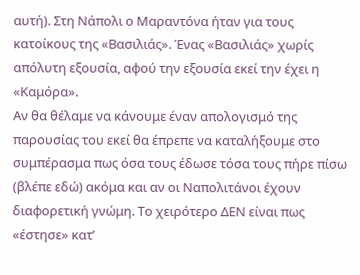αυτή). Στη Νάπολι ο Μαραντόνα ήταν για τους κατοίκους της «Βασιλιάς». Ένας «Βασιλιάς» χωρίς απόλυτη εξουσία, αφού την εξουσία εκεί την έχει η «Καμόρα».
Αν θα θέλαμε να κάνουμε έναν απολογισμό της παρουσίας του εκεί θα έπρεπε να καταλήξουμε στο συμπέρασμα πως όσα τους έδωσε τόσα τους πήρε πίσω (βλέπε εδώ) ακόμα και αν οι Ναπολιτάνοι έχουν διαφορετική γνώμη. Το χειρότερο ΔΕΝ είναι πως «έστησε» κατ’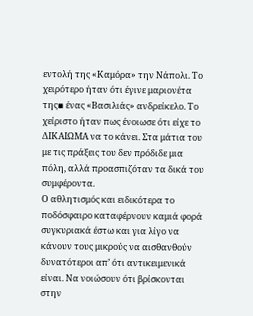εντολή της «Καμόρα» την Νάπολι. Το χειρότερο ήταν ότι έγινε μαριονέτα της▪ ένας «Βασιλιάς» ανδρείκελο. Το χείριστο ήταν πως ένοιωσε ότι είχε το ΔΙΚΑΙΩΜΑ να το κάνει. Στα μάτια του με τις πράξεις του δεν πρόδιδε μια πόλη, αλλά προασπιζόταν τα δικά του συμφέροντα.
Ο αθλητισμός και ειδικότερα το ποδόσφαιρο καταφέρνουν καμιά φορά συγκυριακά έστω και για λίγο να κάνουν τους μικρούς να αισθανθούν δυνατότεροι απ’ ότι αντικειμενικά είναι. Να νοιώσουν ότι βρίσκονται στην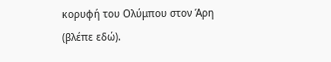κορυφή του Ολύμπου στον Άρη (βλέπε εδώ).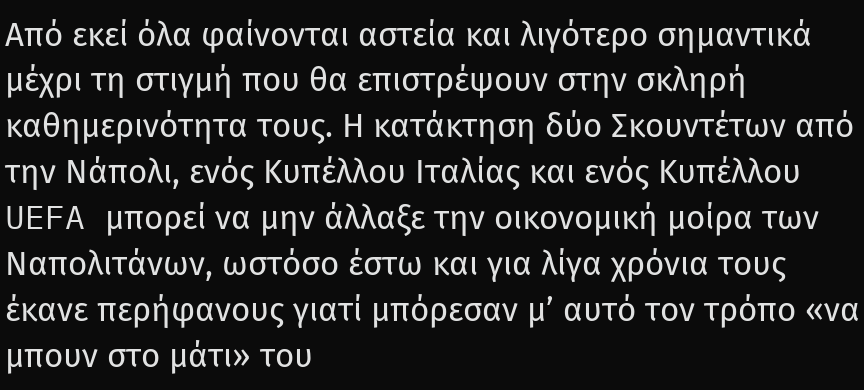Από εκεί όλα φαίνονται αστεία και λιγότερο σημαντικά μέχρι τη στιγμή που θα επιστρέψουν στην σκληρή καθημερινότητα τους. Η κατάκτηση δύο Σκουντέτων από την Νάπολι, ενός Κυπέλλου Ιταλίας και ενός Κυπέλλου UEFA μπορεί να μην άλλαξε την οικονομική μοίρα των Ναπολιτάνων, ωστόσο έστω και για λίγα χρόνια τους έκανε περήφανους γιατί μπόρεσαν μ’ αυτό τον τρόπο «να μπουν στο μάτι» του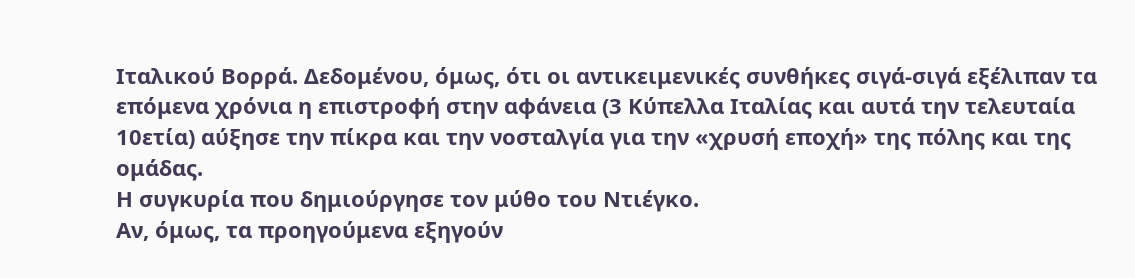Ιταλικού Βορρά. Δεδομένου, όμως, ότι οι αντικειμενικές συνθήκες σιγά-σιγά εξέλιπαν τα επόμενα χρόνια η επιστροφή στην αφάνεια (3 Κύπελλα Ιταλίας και αυτά την τελευταία 10ετία) αύξησε την πίκρα και την νοσταλγία για την «χρυσή εποχή» της πόλης και της ομάδας.
Η συγκυρία που δημιούργησε τον μύθο του Ντιέγκο.
Αν, όμως, τα προηγούμενα εξηγούν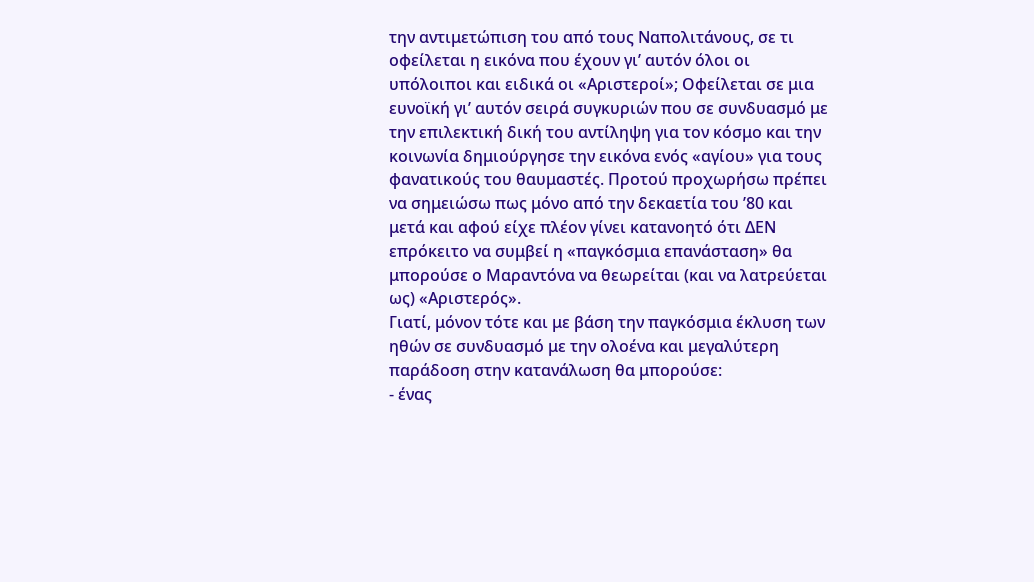την αντιμετώπιση του από τους Ναπολιτάνους, σε τι οφείλεται η εικόνα που έχουν γι’ αυτόν όλοι οι υπόλοιποι και ειδικά οι «Αριστεροί»; Οφείλεται σε μια ευνοϊκή γι’ αυτόν σειρά συγκυριών που σε συνδυασμό με την επιλεκτική δική του αντίληψη για τον κόσμο και την κοινωνία δημιούργησε την εικόνα ενός «αγίου» για τους φανατικούς του θαυμαστές. Προτού προχωρήσω πρέπει να σημειώσω πως μόνο από την δεκαετία του ’80 και μετά και αφού είχε πλέον γίνει κατανοητό ότι ΔΕΝ επρόκειτο να συμβεί η «παγκόσμια επανάσταση» θα μπορούσε ο Μαραντόνα να θεωρείται (και να λατρεύεται ως) «Αριστερός».
Γιατί, μόνον τότε και με βάση την παγκόσμια έκλυση των ηθών σε συνδυασμό με την ολοένα και μεγαλύτερη παράδοση στην κατανάλωση θα μπορούσε:
- ένας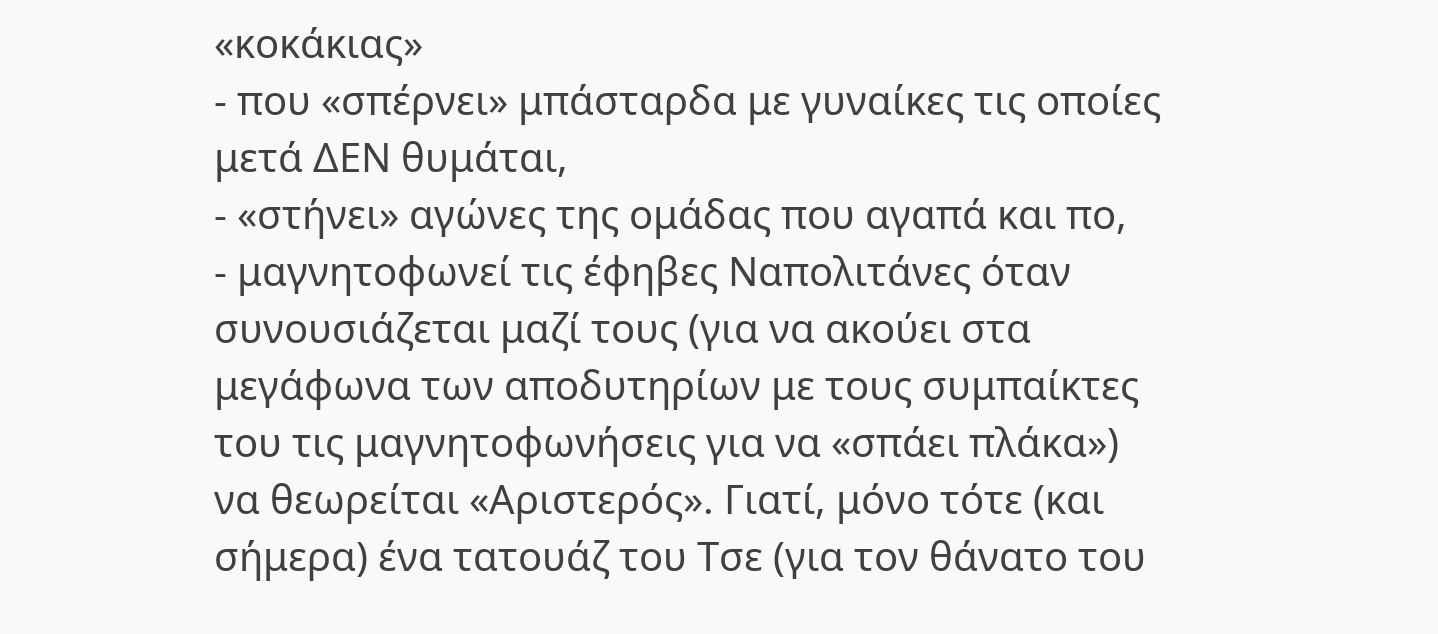«κοκάκιας»
- που «σπέρνει» μπάσταρδα με γυναίκες τις οποίες μετά ΔΕΝ θυμάται,
- «στήνει» αγώνες της ομάδας που αγαπά και πο,
- μαγνητοφωνεί τις έφηβες Ναπολιτάνες όταν συνουσιάζεται μαζί τους (για να ακούει στα μεγάφωνα των αποδυτηρίων με τους συμπαίκτες του τις μαγνητοφωνήσεις για να «σπάει πλάκα»)
να θεωρείται «Αριστερός». Γιατί, μόνο τότε (και σήμερα) ένα τατουάζ του Τσε (για τον θάνατο του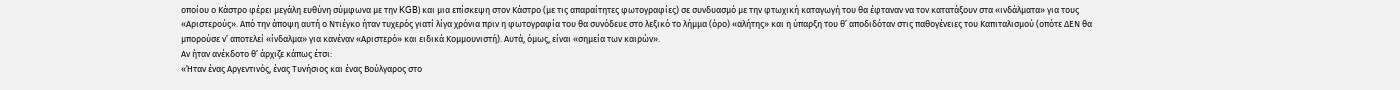οποίου ο Κάστρο φέρει μεγάλη ευθύνη σύμφωνα με την KGB) και μια επίσκεψη στον Κάστρο (με τις απαραίτητες φωτογραφίες) σε συνδυασμό με την φτωχική καταγωγή του θα έφταναν να τον κατατάξουν στα «ινδάλματα» για τους «Αριστερούς». Από την άποψη αυτή ο Ντιέγκο ήταν τυχερός γιατί λίγα χρόνια πριν η φωτογραφία του θα συνόδευε στο λεξικό το λήμμα (όρο) «αλήτης» και η ύπαρξη του θ’ αποδιδόταν στις παθογένειες του Καπιταλισμού (οπότε ΔΕΝ θα μπορούσε ν’ αποτελεί «ίνδαλμα» για κανέναν «Αριστερό» και ειδικά Κομμουνιστή). Αυτά, όμως, είναι «σημεία των καιρών».
Αν ήταν ανέκδοτο θ’ άρχιζε κάπως έτσι:
«Ήταν ένας Αργεντινός, ένας Τυνήσιος και ένας Βούλγαρος στο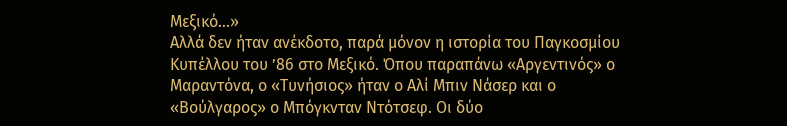Μεξικό…»
Αλλά δεν ήταν ανέκδοτο, παρά μόνον η ιστορία του Παγκοσμίου Κυπέλλου του ’86 στο Μεξικό. Όπου παραπάνω «Αργεντινός» ο Μαραντόνα, ο «Τυνήσιος» ήταν ο Αλί Μπιν Νάσερ και ο «Βούλγαρος» ο Μπόγκνταν Ντότσεφ. Οι δύο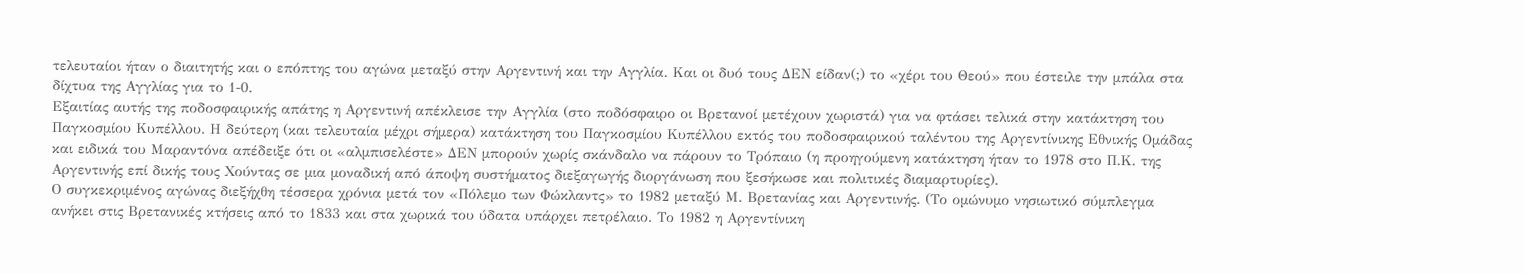τελευταίοι ήταν ο διαιτητής και ο επόπτης του αγώνα μεταξύ στην Αργεντινή και την Αγγλία. Και οι δυό τους ΔΕΝ είδαν(;) το «χέρι του Θεού» που έστειλε την μπάλα στα δίχτυα της Αγγλίας για το 1-0.
Εξαιτίας αυτής της ποδοσφαιρικής απάτης η Αργεντινή απέκλεισε την Αγγλία (στο ποδόσφαιρο οι Βρετανοί μετέχουν χωριστά) για να φτάσει τελικά στην κατάκτηση του Παγκοσμίου Κυπέλλου. Η δεύτερη (και τελευταία μέχρι σήμερα) κατάκτηση του Παγκοσμίου Κυπέλλου εκτός του ποδοσφαιρικού ταλέντου της Αργεντίνικης Εθνικής Ομάδας και ειδικά του Μαραντόνα απέδειξε ότι οι «αλμπισελέστε» ΔΕΝ μπορούν χωρίς σκάνδαλο να πάρουν το Τρόπαιο (η προηγούμενη κατάκτηση ήταν το 1978 στο Π.Κ. της Αργεντινής επί δικής τους Χούντας σε μια μοναδική από άποψη συστήματος διεξαγωγής διοργάνωση που ξεσήκωσε και πολιτικές διαμαρτυρίες).
Ο συγκεκριμένος αγώνας διεξήχθη τέσσερα χρόνια μετά τον «Πόλεμο των Φώκλαντς» το 1982 μεταξύ Μ. Βρετανίας και Αργεντινής. (Το ομώνυμο νησιωτικό σύμπλεγμα ανήκει στις Βρετανικές κτήσεις από το 1833 και στα χωρικά του ύδατα υπάρχει πετρέλαιο. Το 1982 η Αργεντίνικη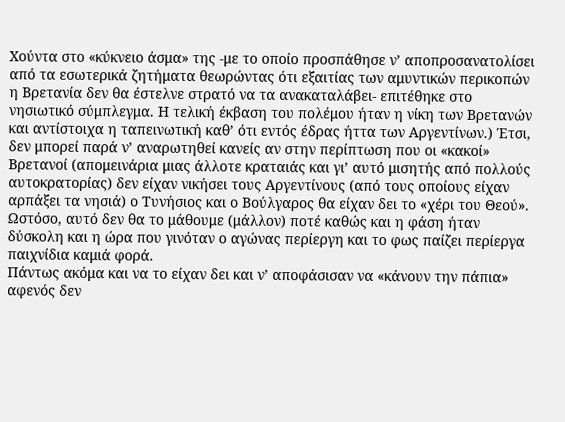Χούντα στο «κύκνειο άσμα» της -με το οποίο προσπάθησε ν’ αποπροσανατολίσει από τα εσωτερικά ζητήματα θεωρώντας ότι εξαιτίας των αμυντικών περικοπών η Βρετανία δεν θα έστελνε στρατό να τα ανακαταλάβει- επιτέθηκε στο νησιωτικό σύμπλεγμα. Η τελική έκβαση του πολέμου ήταν η νίκη των Βρετανών και αντίστοιχα η ταπεινωτική καθ’ ότι εντός έδρας ήττα των Αργεντίνων.) Έτσι, δεν μπορεί παρά ν’ αναρωτηθεί κανείς αν στην περίπτωση που οι «κακοί» Βρετανοί (απομεινάρια μιας άλλοτε κραταιάς και γι’ αυτό μισητής από πολλούς αυτοκρατορίας) δεν είχαν νικήσει τους Αργεντίνους (από τους οποίους είχαν αρπάξει τα νησιά) ο Τυνήσιος και ο Βούλγαρος θα είχαν δει το «χέρι του Θεού». Ωστόσο, αυτό δεν θα το μάθουμε (μάλλον) ποτέ καθώς και η φάση ήταν δύσκολη και η ώρα που γινόταν ο αγώνας περίεργη και το φως παίζει περίεργα παιχνίδια καμιά φορά.
Πάντως ακόμα και να το είχαν δει και ν’ αποφάσισαν να «κάνουν την πάπια» αφενός δεν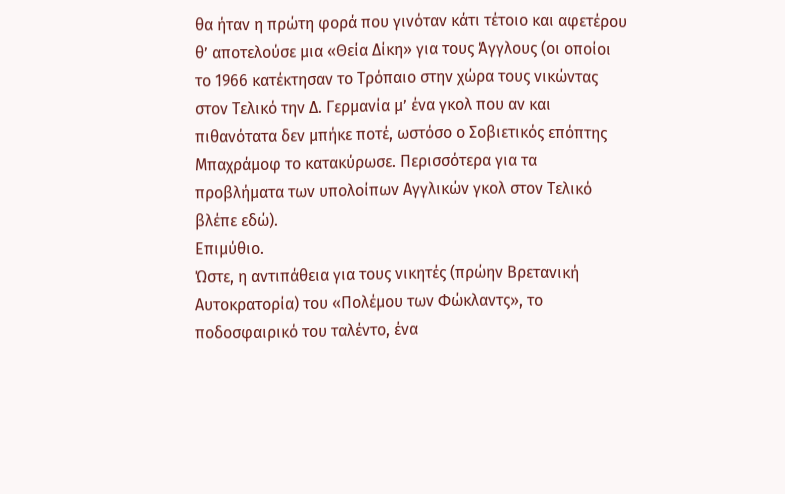θα ήταν η πρώτη φορά που γινόταν κάτι τέτοιο και αφετέρου θ’ αποτελούσε μια «Θεία Δίκη» για τους Άγγλους (οι οποίοι το 1966 κατέκτησαν το Τρόπαιο στην χώρα τους νικώντας στον Τελικό την Δ. Γερμανία μ’ ένα γκολ που αν και πιθανότατα δεν μπήκε ποτέ, ωστόσο ο Σοβιετικός επόπτης Μπαχράμοφ το κατακύρωσε. Περισσότερα για τα προβλήματα των υπολοίπων Αγγλικών γκολ στον Τελικό βλέπε εδώ).
Επιμύθιο.
Ώστε, η αντιπάθεια για τους νικητές (πρώην Βρετανική Αυτοκρατορία) του «Πολέμου των Φώκλαντς», το ποδοσφαιρικό του ταλέντο, ένα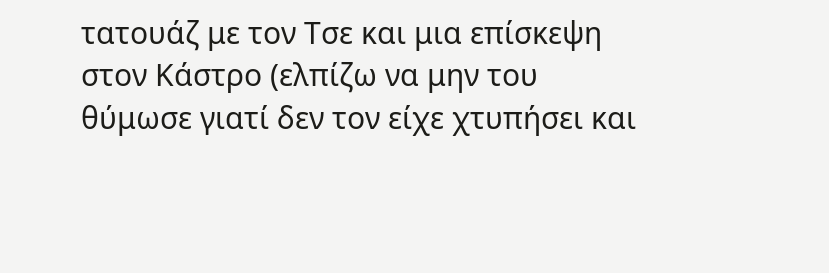τατουάζ με τον Τσε και μια επίσκεψη στον Κάστρο (ελπίζω να μην του θύμωσε γιατί δεν τον είχε χτυπήσει και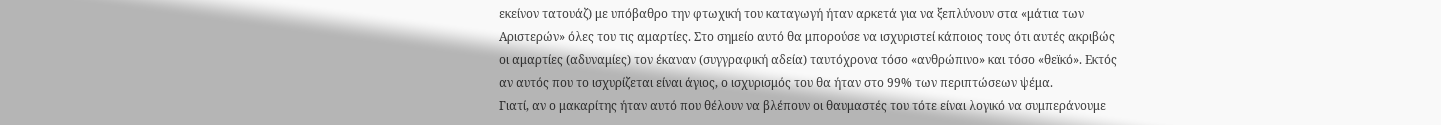εκείνον τατουάζ) με υπόβαθρο την φτωχική του καταγωγή ήταν αρκετά για να ξεπλύνουν στα «μάτια των Αριστερών» όλες του τις αμαρτίες. Στο σημείο αυτό θα μπορούσε να ισχυριστεί κάποιος τους ότι αυτές ακριβώς οι αμαρτίες (αδυναμίες) τον έκαναν (συγγραφική αδεία) ταυτόχρονα τόσο «ανθρώπινο» και τόσο «θεϊκό». Εκτός αν αυτός που το ισχυρίζεται είναι άγιος, ο ισχυρισμός του θα ήταν στο 99% των περιπτώσεων ψέμα.
Γιατί, αν ο μακαρίτης ήταν αυτό που θέλουν να βλέπουν οι θαυμαστές του τότε είναι λογικό να συμπεράνουμε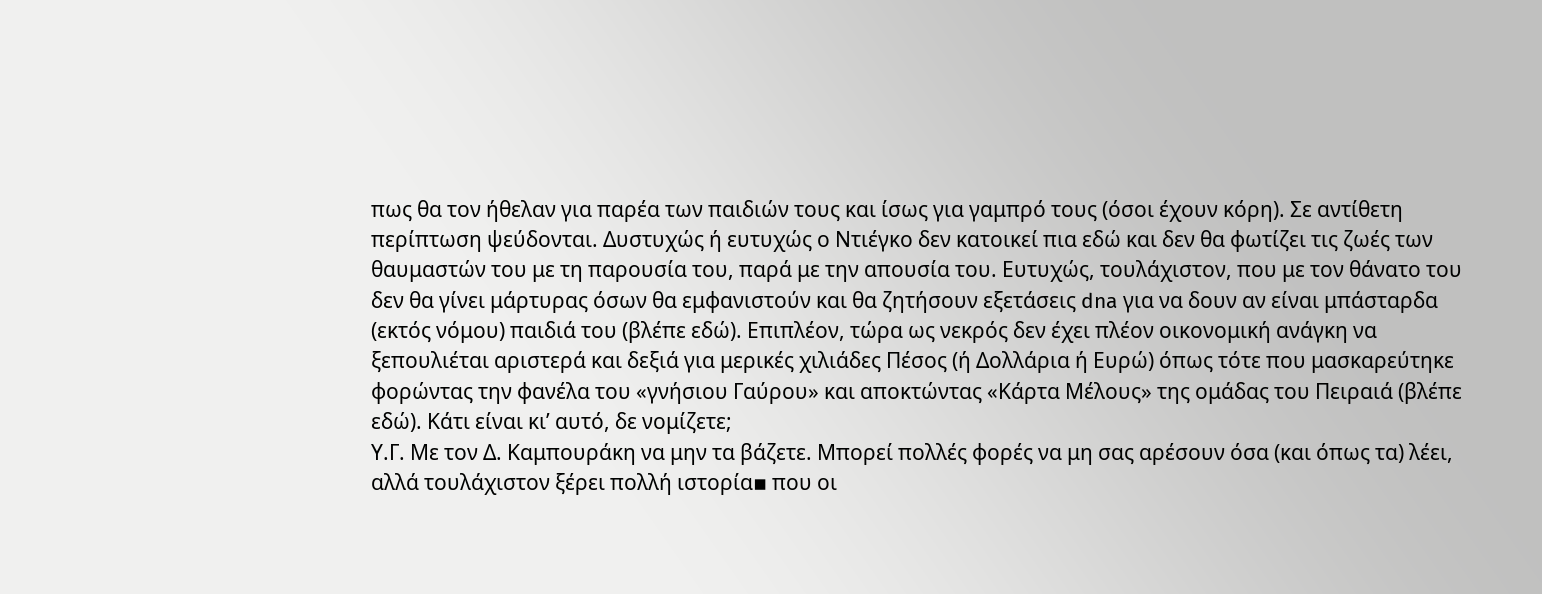πως θα τον ήθελαν για παρέα των παιδιών τους και ίσως για γαμπρό τους (όσοι έχουν κόρη). Σε αντίθετη περίπτωση ψεύδονται. Δυστυχώς ή ευτυχώς ο Ντιέγκο δεν κατοικεί πια εδώ και δεν θα φωτίζει τις ζωές των θαυμαστών του με τη παρουσία του, παρά με την απουσία του. Ευτυχώς, τουλάχιστον, που με τον θάνατο του δεν θα γίνει μάρτυρας όσων θα εμφανιστούν και θα ζητήσουν εξετάσεις dna για να δουν αν είναι μπάσταρδα (εκτός νόμου) παιδιά του (βλέπε εδώ). Επιπλέον, τώρα ως νεκρός δεν έχει πλέον οικονομική ανάγκη να ξεπουλιέται αριστερά και δεξιά για μερικές χιλιάδες Πέσος (ή Δολλάρια ή Ευρώ) όπως τότε που μασκαρεύτηκε φορώντας την φανέλα του «γνήσιου Γαύρου» και αποκτώντας «Κάρτα Μέλους» της ομάδας του Πειραιά (βλέπε εδώ). Κάτι είναι κι’ αυτό, δε νομίζετε;
Υ.Γ. Με τον Δ. Καμπουράκη να μην τα βάζετε. Μπορεί πολλές φορές να μη σας αρέσουν όσα (και όπως τα) λέει, αλλά τουλάχιστον ξέρει πολλή ιστορία▪ που οι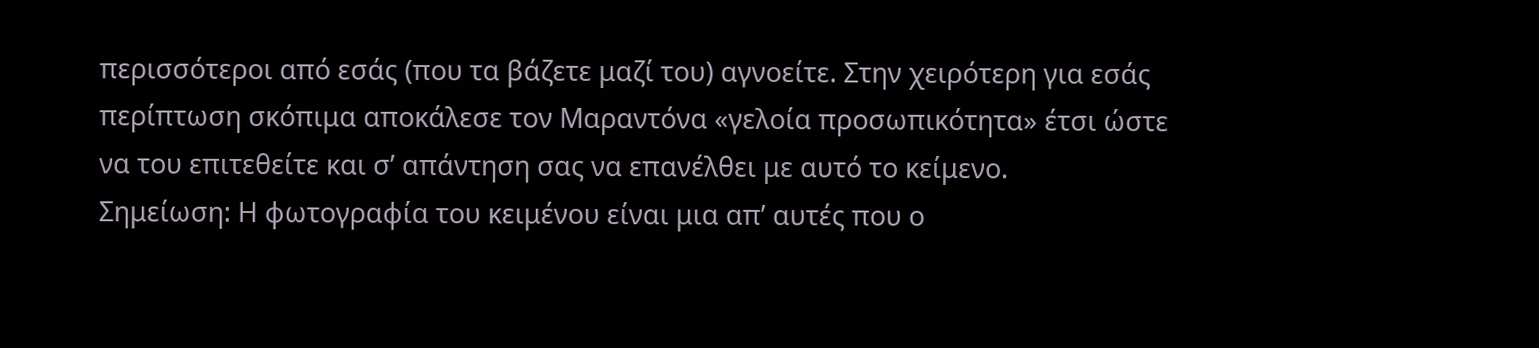περισσότεροι από εσάς (που τα βάζετε μαζί του) αγνοείτε. Στην χειρότερη για εσάς περίπτωση σκόπιμα αποκάλεσε τον Μαραντόνα «γελοία προσωπικότητα» έτσι ώστε να του επιτεθείτε και σ’ απάντηση σας να επανέλθει με αυτό το κείμενο.
Σημείωση: Η φωτογραφία του κειμένου είναι μια απ’ αυτές που ο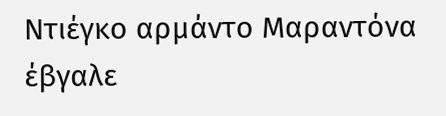Ντιέγκο αρμάντο Μαραντόνα έβγαλε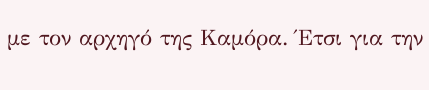με τον αρχηγό της Καμόρα. Έτσι για την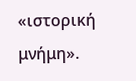«ιστορική μνήμη».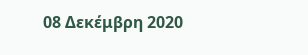08 Δεκέμβρη 2020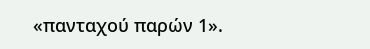«πανταχού παρών 1».